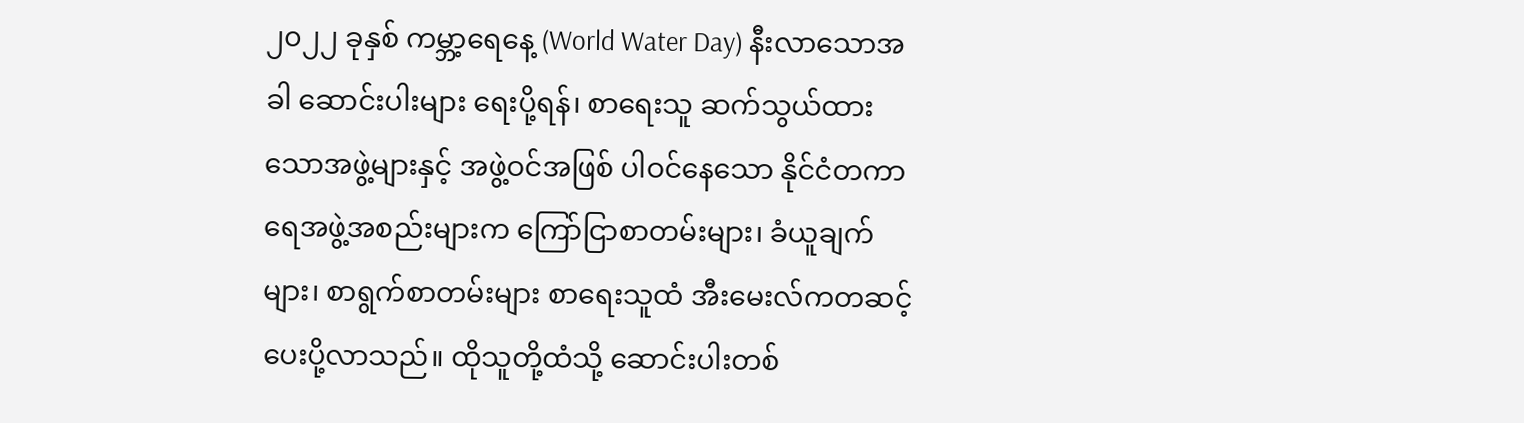၂၀၂၂ ခုနှစ် ကမ္ဘာ့ရေနေ့ (World Water Day) နီးလာသောအခါ ဆောင်းပါးများ ရေးပို့ရန်၊ စာရေးသူ ဆက်သွယ်ထားသောအဖွဲ့များနှင့် အဖွဲ့ဝင်အဖြစ် ပါဝင်နေသော နိုင်ငံတကာရေအဖွဲ့အစည်းများက ကြော်ငြာစာတမ်းများ၊ ခံယူချက်များ၊ စာရွက်စာတမ်းများ စာရေးသူထံ အီးမေးလ်ကတဆင့် ပေးပို့လာသည်။ ထိုသူတို့ထံသို့ ဆောင်းပါးတစ်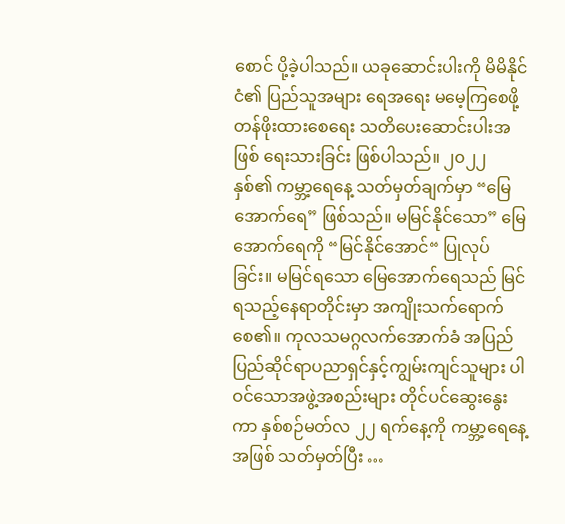စောင် ပို့ခဲ့ပါသည်။ ယခုဆောင်းပါးကို မိမိနိုင်ငံ၏ ပြည်သူအများ ရေအရေး မမေ့ကြစေဖို့ တန်ဖိုးထားစေရေး သတိပေးဆောင်းပါးအဖြစ် ရေးသားခြင်း ဖြစ်ပါသည်။ ၂၀၂၂ နှစ်၏ ကမ္ဘာ့ရေနေ့ သတ်မှတ်ချက်မှာ “မြေအောက်ရေ” ဖြစ်သည်။ မမြင်နိုင်သော” မြေအောက်ရေကို “မြင်နိုင်အောင်“ ပြုလုပ်ခြင်း။ မမြင်ရသော မြေအောက်ရေသည် မြင်ရသည့်နေရာတိုင်းမှာ အကျိုးသက်ရောက်စေ၏။ ကုလသမဂ္ဂလက်အောက်ခံ အပြည်ပြည်ဆိုင်ရာပညာရှင်နှင့်ကျွမ်းကျင်သူများ ပါဝင်သောအဖွဲ့အစည်းများ တိုင်ပင်ဆွေးနွေးကာ နှစ်စဉ်မတ်လ ၂၂ ရက်နေ့ကို ကမ္ဘာ့ရေနေ့အဖြစ် သတ်မှတ်ပြီး …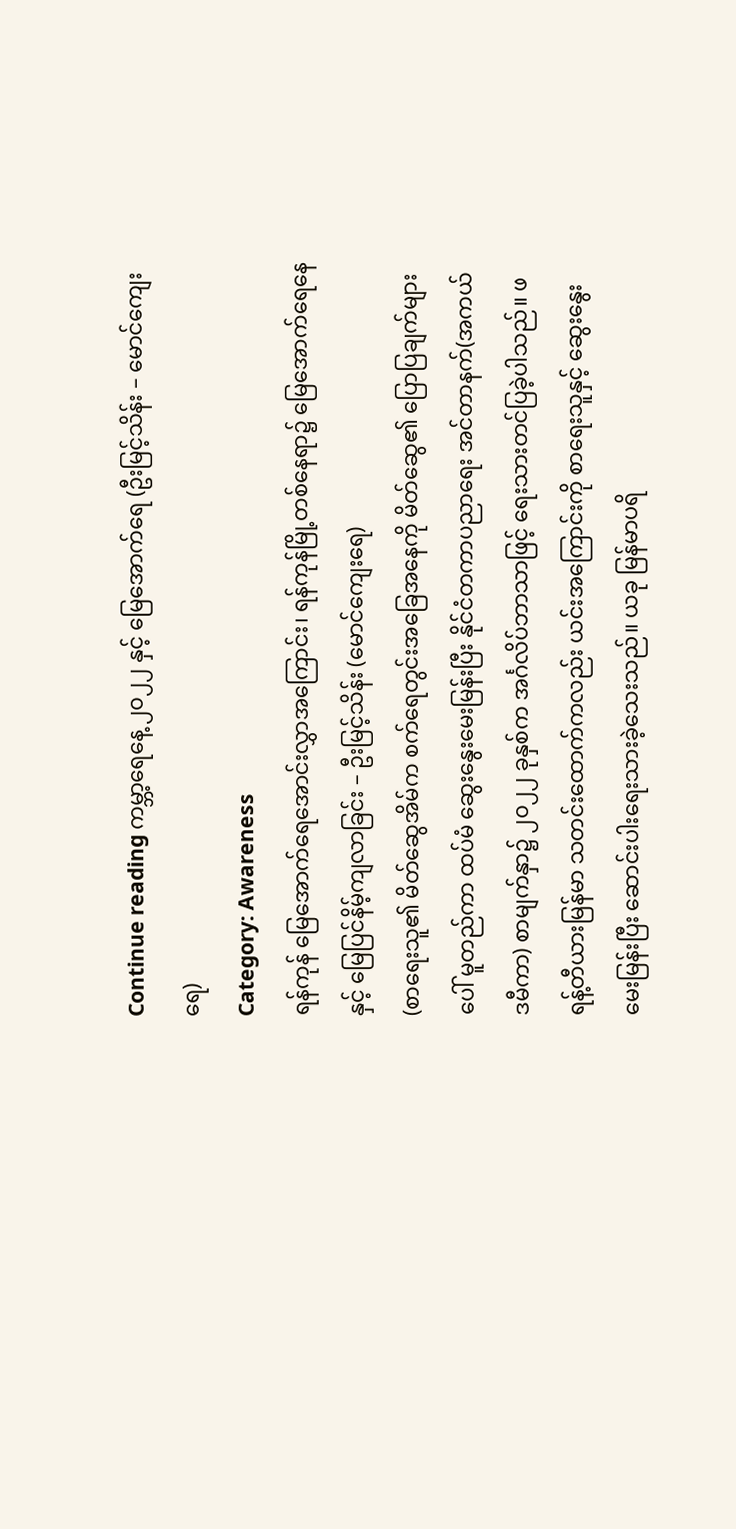Continue reading ကမ္ဘာ့ရေနေ့ ၂၀၂၂ နှင့် မြေအောက်ရေ (ဦးမြင့်သိန်း – မောင်ကျေးရေ)
Category: Awareness
ရန်ကုန် မြေအောက်ရေအောင်းလွှာအကြောင်း၊ ရန်ကုန်မြို့တစ်နေရာ၌ မြေအောက်ရေနေနှင့် မြေပြင်နိမ့်ကျလာခြင်း – ဦးမြင့်သိန်း (မောင်ကျေးရေ)
(စာရေးသူ၏ မိတ်ဆွေအိမ်က စက်ရေတွင်းအခြေအနေကို မိတ်ဆွေ၏ ပြောပြချက်များပေါ် မူတည်ကာ ထပ်မံ ဆွေးနွေးမေးမြန်းပြီး နိုင်ငံတကာပညာရေး အင်တာနက်(အကယ်ဒမီကာ) စာမျက်နှာ၌ ၂၀၂၂ ခုနှစ်က အင်္ဂလိပ်ဘာသာဖြင့် ရေးသားတင်ပြခဲ့ပါသည်။ ဖရန့်တီယားမြန်မာ သတင်းထောက်ကလည်း ယင်းအကြောင်းကို စာရေးသူနှင့် ဆွေးနွေးမေးမြန်းပြီး ဆောင်းပါးရေးသားခဲ့သေးသည်။ ယခု မြန်မာပရိ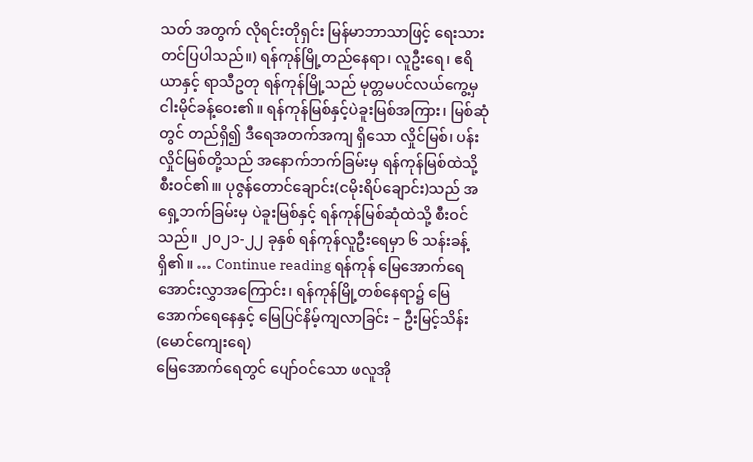သတ် အတွက် လိုရင်းတိုရှင်း မြန်မာဘာသာဖြင့် ရေးသားတင်ပြပါသည်။) ရန်ကုန်မြို့တည်နေရာ၊ လူဦးရေ၊ ဧရိယာနှင့် ရာသီဥတု ရန်ကုန်မြို့သည် မုတ္တမပင်လယ်ကွေ့မှ ငါးမိုင်ခန့်ဝေး၏။ ရန်ကုန်မြစ်နှင့်ပဲခူးမြစ်အကြား၊ မြစ်ဆုံတွင် တည်ရှိ၍ ဒီရေအတက်အကျ ရှိသော လှိုင်မြစ်၊ ပန်းလှိုင်မြစ်တို့သည် အနောက်ဘက်ခြမ်းမှ ရန်ကုန်မြစ်ထဲသို့ စီးဝင်၏။၊ ပုဇွန်တောင်ချောင်း(ငမိုးရိပ်ချောင်း)သည် အရှေ့ဘက်ခြမ်းမှ ပဲခူးမြစ်နှင့် ရန်ကုန်မြစ်ဆုံထဲသို့ စီးဝင်သည်။ ၂၀၂၁-၂၂ ခုနှစ် ရန်ကုန်လူဦးရေမှာ ၆ သန်းခန့် ရှိ၏။ … Continue reading ရန်ကုန် မြေအောက်ရေအောင်းလွှာအကြောင်း၊ ရန်ကုန်မြို့တစ်နေရာ၌ မြေအောက်ရေနေနှင့် မြေပြင်နိမ့်ကျလာခြင်း – ဦးမြင့်သိန်း (မောင်ကျေးရေ)
မြေအောက်ရေတွင် ပျော်ဝင်သော ဖလူအို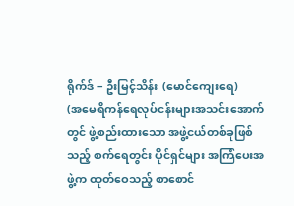ရိုက်ဒ် – ဦးမြင့်သိန်း (မောင်ကျေးရေ)
(အမေရိကန်ရေလုပ်ငန်းများအသင်းအောက်တွင် ဖွဲ့စည်းထားသော အဖွဲ့ငယ်တစ်ခုဖြစ်သည့် စက်ရေတွင်း ပိုင်ရှင်များ အကြံပေးအဖွဲ့က ထုတ်ဝေသည့် စာစောင်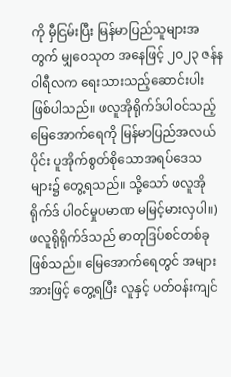ကို မှီငြမ်းပြီး မြန်မာပြည်သူများအတွက် မျှဝေသုတ အနေဖြင့် ၂၀၂၃ ဇန်နဝါရီလက ရေးသားသည့်ဆောင်းပါး ဖြစ်ပါသည်။ ဖလူအိုရိုက်ဒ်ပါဝင်သည့် မြေအောက်ရေကို မြန်မာပြည်အလယ်ပိုင်း ပူအိုက်စွတ်စိုသောအရပ်ဒေသများ၌ တွေ့ရသည်။ သို့သော် ဖလူအိုရိုက်ဒ် ပါဝင်မှုပမာဏ မမြင့်မားလှပါ။) ဖလူရိုရိုက်ဒ်သည် ဓာတုဒြပ်စင်တစ်ခုဖြစ်သည်။ မြေအောက်ရေတွင် အများအားဖြင့် တွေ့ရပြီး လူနှင့် ပတ်ဝန်းကျင်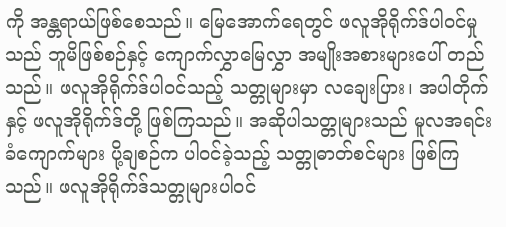ကို အန္တရာယ်ဖြစ်စေသည်။ မြေအောက်ရေတွင် ဖလူအိုရိုက်ဒ်ပါဝင်မှုသည် ဘူမိဖြစ်စဉ်နှင့် ကျောက်လွှာမြေလွှာ အမျိုးအစားများပေါ် တည်သည်။ ဖလူအိုရိုက်ဒ်ပါဝင်သည့် သတ္တုများမှာ လချေးပြား၊ အပါတိုက်နှင့် ဖလူအိုရိုက်ဒ်တို့ ဖြစ်ကြသည်။ အဆိုပါသတ္တုများသည် မူလအရင်းခံကျောက်များ ပို့ချစဉ်က ပါဝင်ခဲ့သည့် သတ္တုဓာတ်စင်များ ဖြစ်ကြသည်။ ဖလူအိုရိုက်ဒ်သတ္တုများပါဝင်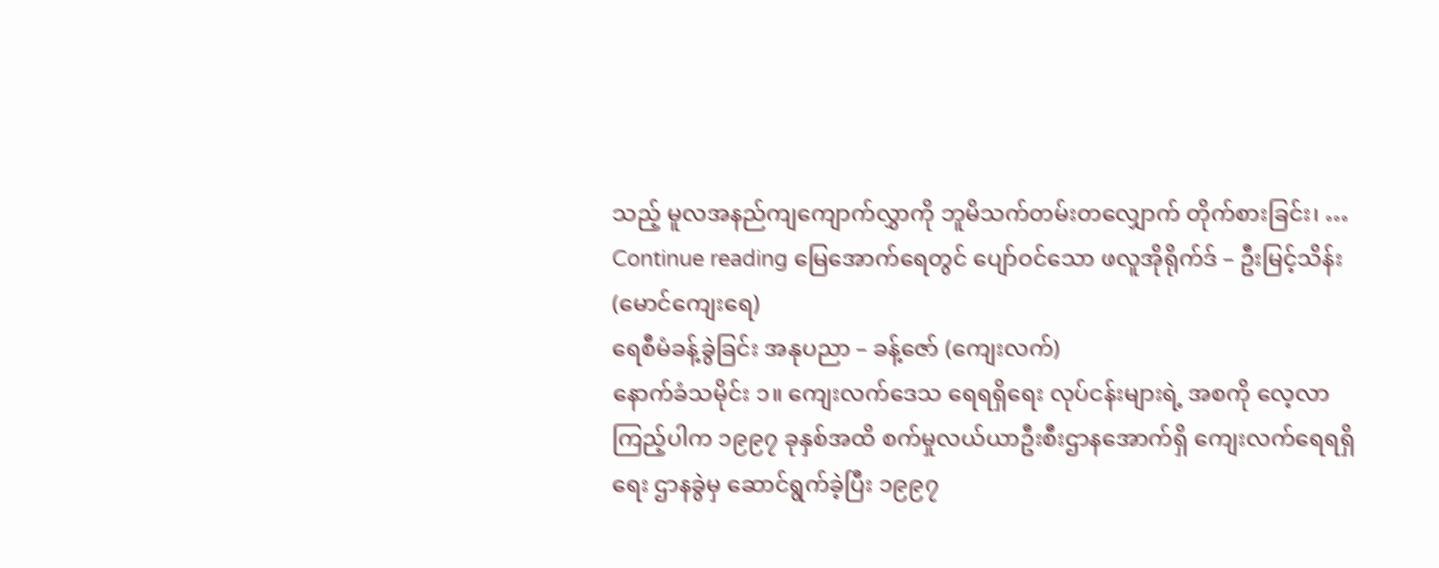သည့် မူလအနည်ကျကျောက်လွှာကို ဘူမိသက်တမ်းတလျှောက် တိုက်စားခြင်း၊ … Continue reading မြေအောက်ရေတွင် ပျော်ဝင်သော ဖလူအိုရိုက်ဒ် – ဦးမြင့်သိန်း (မောင်ကျေးရေ)
ရေစီမံခန့်ခွဲခြင်း အနုပညာ – ခန့်ဇော် (ကျေးလက်)
နောက်ခံသမိုင်း ၁။ ကျေးလက်ဒေသ ရေရရှိရေး လုပ်ငန်းများရဲ့ အစကို လေ့လာကြည့်ပါက ၁၉၉၇ ခုနှစ်အထိ စက်မှုလယ်ယာဦးစီးဌာနအောက်ရှိ ကျေးလက်ရေရရှိရေး ဌာနခွဲမှ ဆောင်ရွက်ခဲ့ပြီး ၁၉၉၇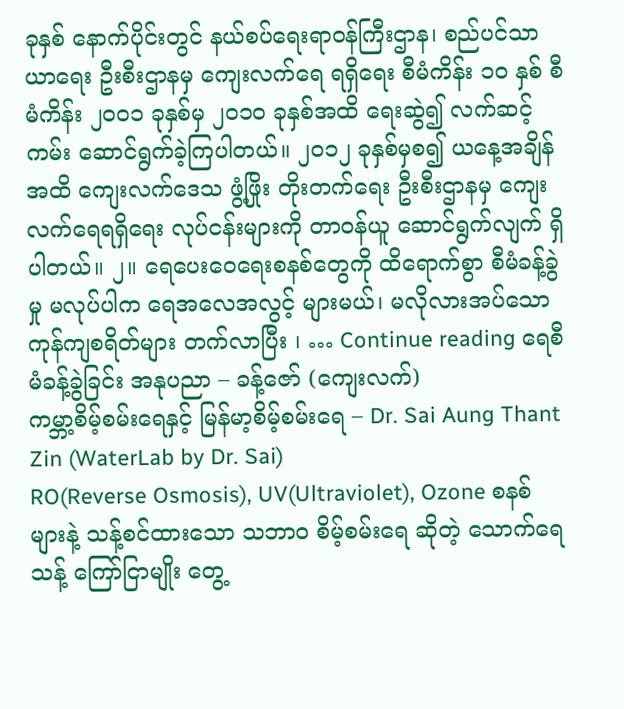ခုနှစ် နောက်ပိုင်းတွင် နယ်စပ်ရေးရာဝန်ကြီးဌာန၊ စည်ပင်သာယာရေး ဦးစီးဌာနမှ ကျေးလက်ရေ ရရှိရေး စီမံကိန်း ၁၀ နှစ် စီမံကိန်း ၂၀၀၁ ခုနှစ်မှ ၂၀၁၀ ခုနှစ်အထိ ရေးဆွဲ၍ လက်ဆင့်ကမ်း ဆောင်ရွက်ခဲ့ကြပါတယ်။ ၂၀၁၂ ခုနှစ်မှစ၍ ယနေ့အချိန်အထိ ကျေးလက်ဒေသ ဖွံ့ဖြိုး တိုးတက်ရေး ဦးစီးဌာနမှ ကျေးလက်ရေရရှိရေး လုပ်ငန်းများကို တာဝန်ယူ ဆောင်ရွက်လျက် ရှိပါတယ်။ ၂။ ရေပေးဝေရေးစနစ်တွေကို ထိရောက်စွာ စီမံခန့်ခွဲမှု မလုပ်ပါက ရေအလေအလွင့် များမယ်၊ မလိုလားအပ်သော ကုန်ကျစရိတ်များ တက်လာပြီး ၊ … Continue reading ရေစီမံခန့်ခွဲခြင်း အနုပညာ – ခန့်ဇော် (ကျေးလက်)
ကမ္ဘာ့စိမ့်စမ်းရေနှင့် မြန်မာ့စိမ့်စမ်းရေ – Dr. Sai Aung Thant Zin (WaterLab by Dr. Sai)
RO(Reverse Osmosis), UV(Ultraviolet), Ozone စနစ်များနဲ့ သန့်စင်ထားသော သဘာဝ စိမ့်စမ်းရေ ဆိုတဲ့ သောက်ရေ သန့် ကြော်ငြာမျိုး တွေ့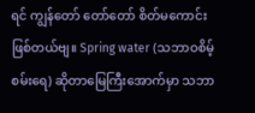ရင် ကျွန်တော် တော်တော် စိတ်မကောင်းဖြစ်တယ်ဗျ။ Spring water (သဘာဝစိမ့်စမ်းရေ) ဆိုတာမြေကြီးအောက်မှာ သဘာ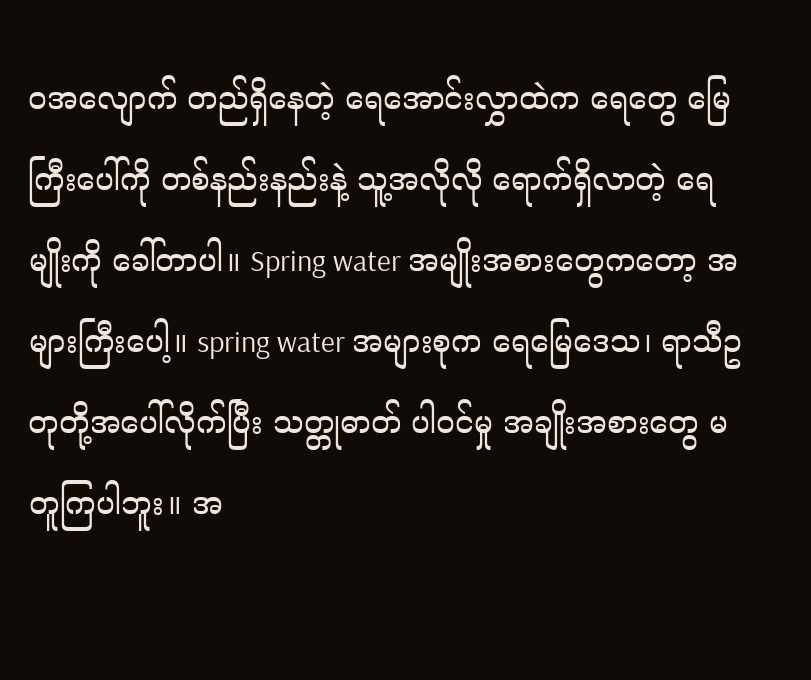ဝအလျောက် တည်ရှိနေတဲ့ ရေအောင်းလွှာထဲက ရေတွေ မြေကြီးပေါ်ကို တစ်နည်းနည်းနဲ့ သူ့အလိုလို ရောက်ရှိလာတဲ့ ရေမျိုးကို ခေါ်တာပါ။ Spring water အမျိုးအစားတွေကတော့ အများကြီးပေါ့။ spring water အများစုက ရေမြေဒေသ၊ ရာသီဥတုတို့အပေါ်လိုက်ပြီး သတ္တုဓာတ် ပါဝင်မှု အချိုးအစားတွေ မတူကြပါဘူး။ အ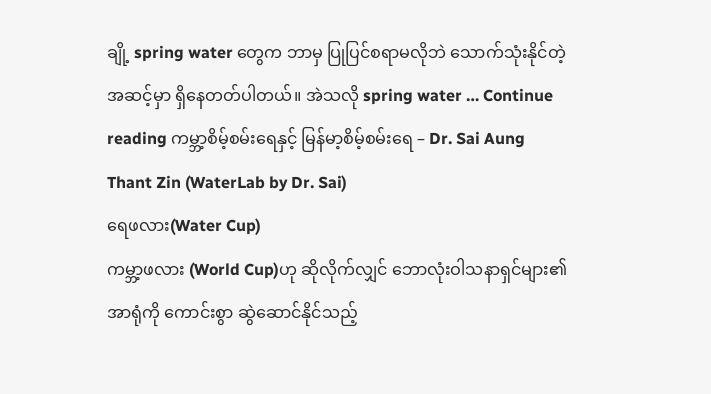ချို့ spring water တွေက ဘာမှ ပြုပြင်စရာမလိုဘဲ သောက်သုံးနိုင်တဲ့ အဆင့်မှာ ရှိနေတတ်ပါတယ်။ အဲသလို spring water … Continue reading ကမ္ဘာ့စိမ့်စမ်းရေနှင့် မြန်မာ့စိမ့်စမ်းရေ – Dr. Sai Aung Thant Zin (WaterLab by Dr. Sai)
ရေဖလား(Water Cup)
ကမ္ဘာ့ဖလား (World Cup)ဟု ဆိုလိုက်လျှင် ဘောလုံးဝါသနာရှင်များ၏ အာရုံကို ကောင်းစွာ ဆွဲဆောင်နိုင်သည့်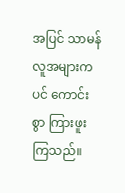အပြင် သာမန်လူအများကပင် ကောင်းစွာ ကြားဖူးကြသည်။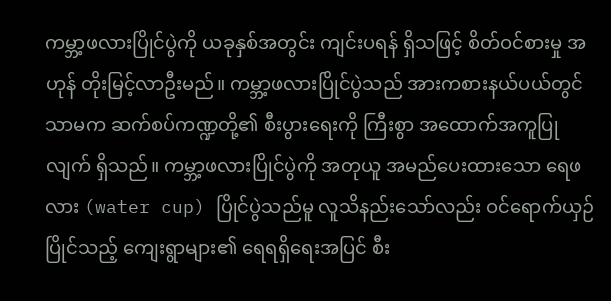ကမ္ဘာ့ဖလားပြိုင်ပွဲကို ယခုနှစ်အတွင်း ကျင်းပရန် ရှိသဖြင့် စိတ်ဝင်စားမှု အဟုန် တိုးမြင့်လာဦးမည်။ ကမ္ဘာ့ဖလားပြိုင်ပွဲသည် အားကစားနယ်ပယ်တွင် သာမက ဆက်စပ်ကဏ္ဍတို့၏ စီးပွားရေးကို ကြီးစွာ အထောက်အကူပြုလျက် ရှိသည်။ ကမ္ဘာ့ဖလားပြိုင်ပွဲကို အတုယူ အမည်ပေးထားသော ရေဖလား (water cup) ပြိုင်ပွဲသည်မူ လူသိနည်းသော်လည်း ဝင်ရောက်ယှဉ်ပြိုင်သည့် ကျေးရွာများ၏ ရေရရှိရေးအပြင် စီး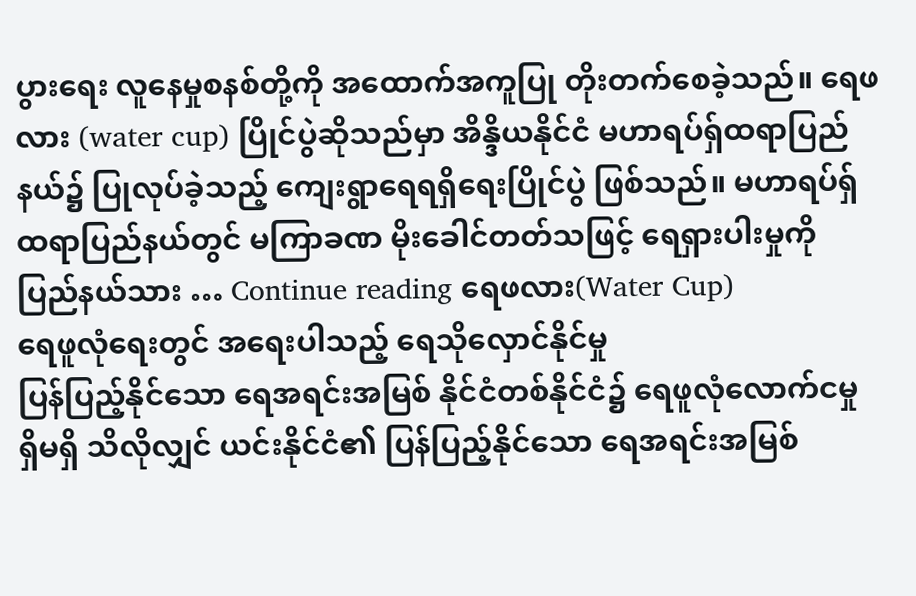ပွားရေး လူနေမှုစနစ်တို့ကို အထောက်အကူပြု တိုးတက်စေခဲ့သည်။ ရေဖလား (water cup) ပြိုင်ပွဲဆိုသည်မှာ အိန္ဒိယနိုင်ငံ မဟာရပ်ရှ်ထရာပြည်နယ်၌ ပြုလုပ်ခဲ့သည့် ကျေးရွာရေရရှိရေးပြိုင်ပွဲ ဖြစ်သည်။ မဟာရပ်ရှ်ထရာပြည်နယ်တွင် မကြာခဏ မိုးခေါင်တတ်သဖြင့် ရေရှားပါးမှုကို ပြည်နယ်သား … Continue reading ရေဖလား(Water Cup)
ရေဖူလုံရေးတွင် အရေးပါသည့် ရေသိုလှောင်နိုင်မှု
ပြန်ပြည့်နိုင်သော ရေအရင်းအမြစ် နိုင်ငံတစ်နိုင်ငံ၌ ရေဖူလုံလောက်ငမှု ရှိမရှိ သိလိုလျှင် ယင်းနိုင်ငံ၏ ပြန်ပြည့်နိုင်သော ရေအရင်းအမြစ်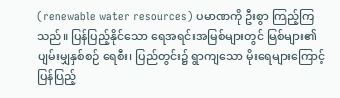(renewable water resources) ပမာဏကို ဦးစွာ ကြည့်ကြသည်။ ပြန်ပြည့်နိုင်သော ရေအရင်းအမြစ်များတွင် မြစ်များ၏ ပျမ်းမျှနှစ်စဉ် ရေစီး၊ ပြည်တွင်း၌ ရွာကျသော မိုးရေများကြောင့် ပြန်ပြည့်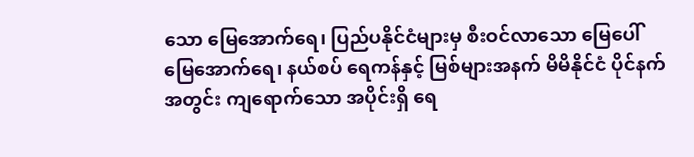သော မြေအောက်ရေ၊ ပြည်ပနိုင်ငံများမှ စီးဝင်လာသော မြေပေါ် မြေအောက်ရေ၊ နယ်စပ် ရေကန်နှင့် မြစ်များအနက် မိမိနိုင်ငံ ပိုင်နက်အတွင်း ကျရောက်သော အပိုင်းရှိ ရေ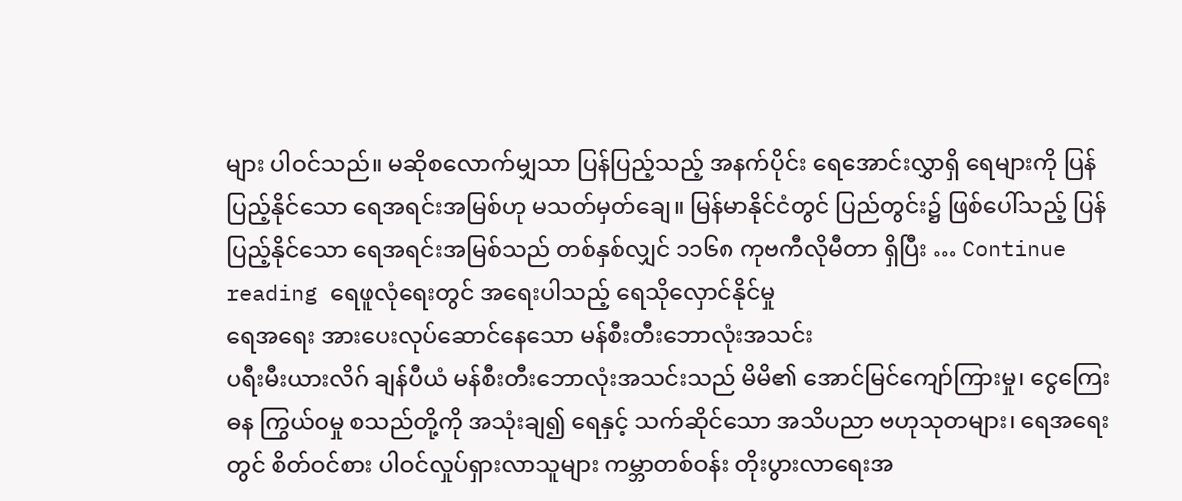များ ပါဝင်သည်။ မဆိုစလောက်မျှသာ ပြန်ပြည့်သည့် အနက်ပိုင်း ရေအောင်းလွှာရှိ ရေများကို ပြန်ပြည့်နိုင်သော ရေအရင်းအမြစ်ဟု မသတ်မှတ်ချေ။ မြန်မာနိုင်ငံတွင် ပြည်တွင်း၌ ဖြစ်ပေါ်သည့် ပြန်ပြည့်နိုင်သော ရေအရင်းအမြစ်သည် တစ်နှစ်လျှင် ၁၁၆၈ ကုဗကီလိုမီတာ ရှိပြီး … Continue reading ရေဖူလုံရေးတွင် အရေးပါသည့် ရေသိုလှောင်နိုင်မှု
ရေအရေး အားပေးလုပ်ဆောင်နေသော မန်စီးတီးဘောလုံးအသင်း
ပရီးမီးယားလိဂ် ချန်ပီယံ မန်စီးတီးဘောလုံးအသင်းသည် မိမိ၏ အောင်မြင်ကျော်ကြားမှု၊ ငွေကြေးဓန ကြွယ်၀မှု စသည်တို့ကို အသုံးချ၍ ရေနှင့် သက်ဆိုင်သော အသိပညာ ဗဟုသုတများ၊ ရေအရေးတွင် စိတ်ဝင်စား ပါဝင်လှုပ်ရှားလာသူများ ကမ္ဘာတစ်ဝန်း တိုးပွားလာရေးအ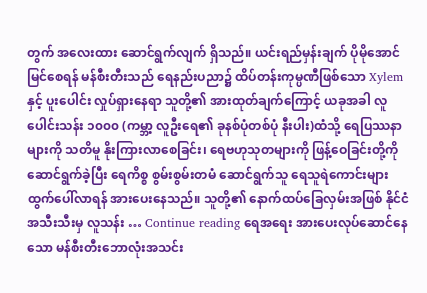တွက် အလေးထား ဆောင်ရွက်လျက် ရှိသည်။ ယင်းရည်မှန်းချက် ပိုမိုအောင်မြင်စေရန် မန်စီးတီးသည် ရေနည်းပညာ၌ ထိပ်တန်းကုမ္ပဏီဖြစ်သော Xylem နှင့် ပူးပေါင်း လှုပ်ရှားနေရာ သူတို့၏ အားထုတ်ချက်ကြောင့် ယခုအခါ လူပေါင်းသန်း ၁၀၀၀ (ကမ္ဘာ့ လူဦးရေ၏ ခုနစ်ပုံတစ်ပုံ နီးပါး)ထံသို့ ရေပြဿနာများကို သတိမူ နိုးကြားလာစေခြင်း၊ ရေဗဟုသုတများကို ဖြန့်ဝေခြင်းတို့ကို ဆောင်ရွက်ခဲ့ပြီး ရေကိစ္စ စွမ်းစွမ်းတမံ ဆောင်ရွက်သူ ရေသူရဲကောင်းများ ထွက်ပေါ်လာရန် အားပေးနေသည်။ သူတို့၏ နောက်ထပ်ခြေလှမ်းအဖြစ် နိုင်ငံအသီးသီးမှ လူသန်း … Continue reading ရေအရေး အားပေးလုပ်ဆောင်နေသော မန်စီးတီးဘောလုံးအသင်း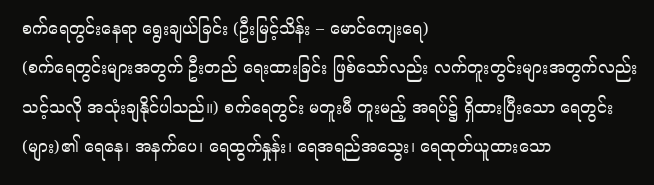စက်ရေတွင်းနေရာ ရွေးချယ်ခြင်း (ဦးမြင့်သိန်း – မောင်ကျေးရေ)
(စက်ရေတွင်းများအတွက် ဦးတည် ရေးထားခြင်း ဖြစ်သော်လည်း လက်တူးတွင်းများအတွက်လည်း သင့်သလို အသုံးချနိုင်ပါသည်။) စက်ရေတွင်း မတူးမီ တူးမည့် အရပ်၌ ရှိထားပြီးသော ရေတွင်း(များ)၏ ရေနေ၊ အနက်ပေ၊ ရေထွက်နှုန်း၊ ရေအရည်အသွေး၊ ရေထုတ်ယူထားသော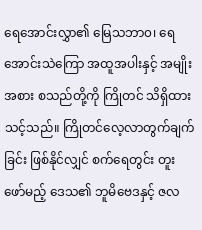ရေအောင်းလွှာ၏ မြေသဘာ၀၊ ရေအောင်းသဲကြော အထူအပါးနှင့် အမျိုးအစား စသည်တို့ကို ကြိုတင် သိရှိထားသင့်သည်။ ကြိုတင်လေ့လာတွက်ချက်ခြင်း ဖြစ်နိုင်လျှင် စက်ရေတွင်း တူးဖော်မည့် ဒေသ၏ ဘူမိဗေဒနှင့် ဇလ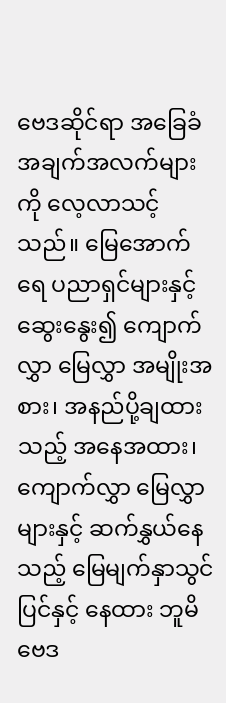ဗေဒဆိုင်ရာ အခြေခံ အချက်အလက်များကို လေ့လာသင့်သည်။ မြေအောက်ရေ ပညာရှင်များနှင့် ဆွေးနွေး၍ ကျောက်လွှာ မြေလွှာ အမျိုးအစား၊ အနည်ပို့ချထားသည့် အနေအထား၊ ကျောက်လွှာ မြေလွှာများနှင့် ဆက်နွှယ်နေသည့် မြေမျက်နှာသွင်ပြင်နှင့် နေထား ဘူမိဗေဒ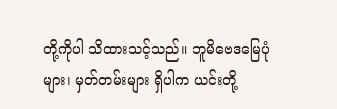တို့ကိုပါ သိထားသင့်သည်။ ဘူမိဗေဒမြေပုံများ၊ မှတ်တမ်းများ ရှိပါက ယင်းတို့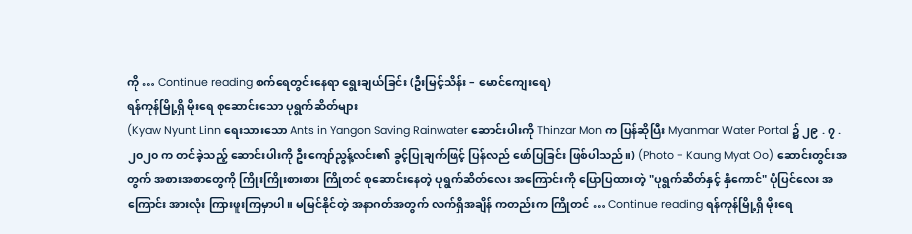ကို … Continue reading စက်ရေတွင်းနေရာ ရွေးချယ်ခြင်း (ဦးမြင့်သိန်း – မောင်ကျေးရေ)
ရန်ကုန်မြို့ရှိ မိုးရေ စုဆောင်းသော ပုရွက်ဆိတ်များ
(Kyaw Nyunt Linn ရေးသားသော Ants in Yangon Saving Rainwater ဆောင်းပါးကို Thinzar Mon က ပြန်ဆိုပြီး Myanmar Water Portal ၌ ၂၉ . ၇ . ၂၀၂၀ က တင်ခဲ့သည့် ဆောင်းပါးကို ဦးကျော်ညွန့်လင်း၏ ခွင့်ပြုချက်ဖြင့် ပြန်လည် ဖော်ပြခြင်း ဖြစ်ပါသည်။) (Photo - Kaung Myat Oo) ဆောင်းတွင်းအတွက် အစားအစာတွေကို ကြိုးကြိုးစားစား ကြိုတင် စုဆောင်းနေတဲ့ ပုရွက်ဆိတ်လေး အကြောင်းကို ပြောပြထားတဲ့ "ပုရွက်ဆိတ်နှင့် နှံကောင်" ပုံပြင်လေး အကြောင်း အားလုံး ကြားဖူးကြမှာပါ။ မမြင်နိုင်တဲ့ အနာဂတ်အတွက် လက်ရှိအချိန် ကတည်းက ကြိုတင် … Continue reading ရန်ကုန်မြို့ရှိ မိုးရေ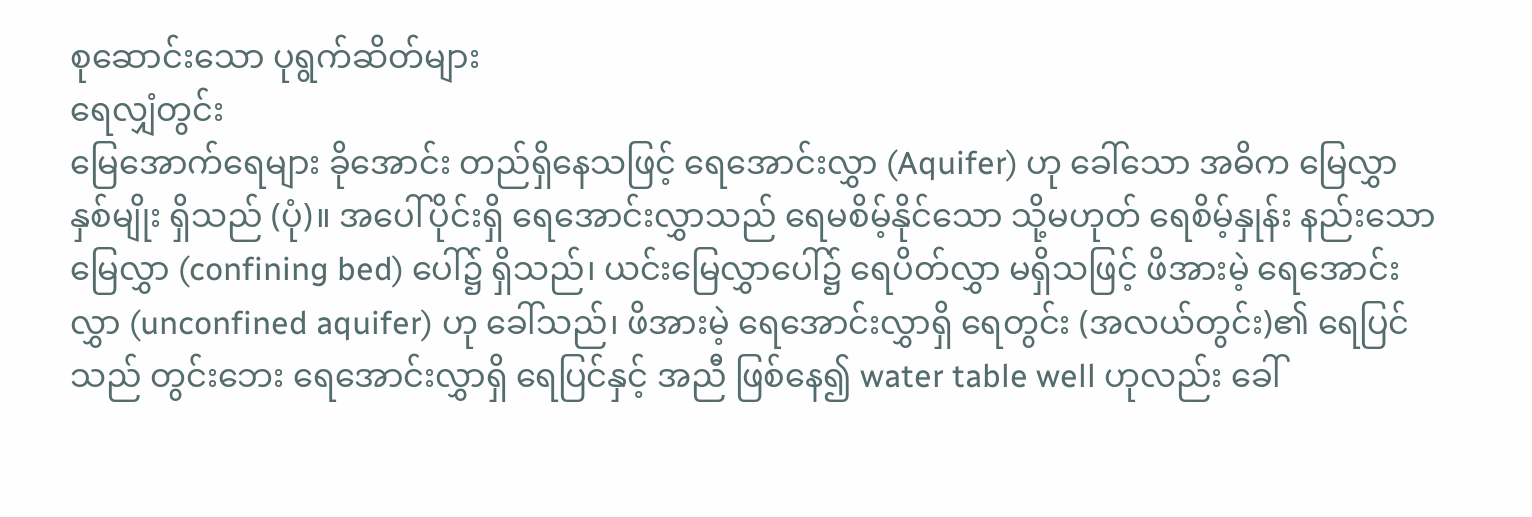စုဆောင်းသော ပုရွက်ဆိတ်များ
ရေလျှံတွင်း
မြေအောက်ရေများ ခိုအောင်း တည်ရှိနေသဖြင့် ရေအောင်းလွှာ (Aquifer) ဟု ခေါ်သော အဓိက မြေလွှာ နှစ်မျိုး ရှိသည် (ပုံ)။ အပေါ်ပိုင်းရှိ ရေအောင်းလွှာသည် ရေမစိမ့်နိုင်သော သို့မဟုတ် ရေစိမ့်နှုန်း နည်းသော မြေလွှာ (confining bed) ပေါ်၌ ရှိသည်၊ ယင်းမြေလွှာပေါ်၌ ရေပိတ်လွှာ မရှိသဖြင့် ဖိအားမဲ့ ရေအောင်းလွှာ (unconfined aquifer) ဟု ခေါ်သည်၊ ဖိအားမဲ့ ရေအောင်းလွှာရှိ ရေတွင်း (အလယ်တွင်း)၏ ရေပြင်သည် တွင်းဘေး ရေအောင်းလွှာရှိ ရေပြင်နှင့် အညီ ဖြစ်နေ၍ water table well ဟုလည်း ခေါ်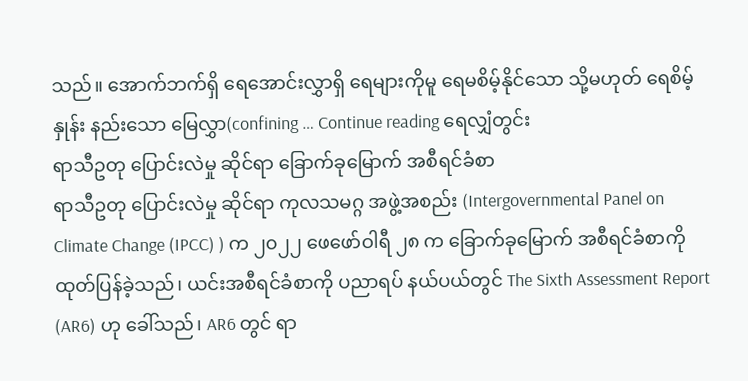သည်။ အောက်ဘက်ရှိ ရေအောင်းလွှာရှိ ရေများကိုမူ ရေမစိမ့်နိုင်သော သို့မဟုတ် ရေစိမ့်နှုန်း နည်းသော မြေလွှာ(confining … Continue reading ရေလျှံတွင်း
ရာသီဥတု ပြောင်းလဲမှု ဆိုင်ရာ ခြောက်ခုမြောက် အစီရင်ခံစာ
ရာသီဥတု ပြောင်းလဲမှု ဆိုင်ရာ ကုလသမဂ္ဂ အဖွဲ့အစည်း (Intergovernmental Panel on Climate Change (IPCC) ) က ၂၀၂၂ ဖေဖော်ဝါရီ ၂၈ က ခြောက်ခုမြောက် အစီရင်ခံစာကို ထုတ်ပြန်ခဲ့သည်၊ ယင်းအစီရင်ခံစာကို ပညာရပ် နယ်ပယ်တွင် The Sixth Assessment Report (AR6) ဟု ခေါ်သည်၊ AR6 တွင် ရာ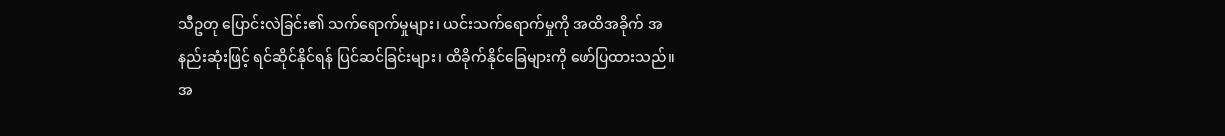သီဥတု ပြောင်းလဲခြင်း၏ သက်ရောက်မှုများ၊ ယင်းသက်ရောက်မှုကို အထိအခိုက် အနည်းဆုံးဖြင့် ရင်ဆိုင်နိုင်ရန် ပြင်ဆင်ခြင်းများ၊ ထိခိုက်နိုင်ခြေများကို ဖော်ပြထားသည်။ အ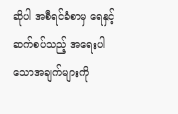ဆိုပါ အစီရင်ခံစာမှ ရေနှင့်ဆက်စပ်သည့် အရေးပါသောအချက်များကို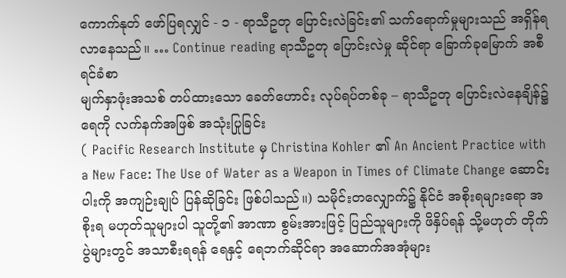ကောက်နုတ် ဖော်ပြရလျှင် - ၁ - ရာသီဥတု ပြောင်းလဲခြင်း၏ သက်ရောက်မှုများသည် အရှိန်ရလာနေသည်။ … Continue reading ရာသီဥတု ပြောင်းလဲမှု ဆိုင်ရာ ခြောက်ခုမြောက် အစီရင်ခံစာ
မျက်နှာဖုံးအသစ် တပ်ထားသော ခေတ်ဟောင်း လုပ်ရပ်တစ်ခု – ရာသီဥတု ပြောင်းလဲနေချိန်၌ ရေကို လက်နက်အဖြစ် အသုံးပြုခြင်း
( Pacific Research Institute မှ Christina Kohler ၏ An Ancient Practice with a New Face: The Use of Water as a Weapon in Times of Climate Change ဆောင်းပါးကို အကျဉ်းချုပ် ပြန်ဆိုခြင်း ဖြစ်ပါသည်။) သမိုင်းတလျှောက်၌ နိုင်ငံ အစိုးရများရော အစိုးရ မဟုတ်သူများပါ သူတို့၏ အာဏာ စွမ်းအားဖြင့် ပြည်သူများကို ဖိနှိပ်ရန် သို့မဟုတ် တိုက်ပွဲများတွင် အသာစီးရရန် ရေနှင့် ရေဘက်ဆိုင်ရာ အဆောက်အအုံများ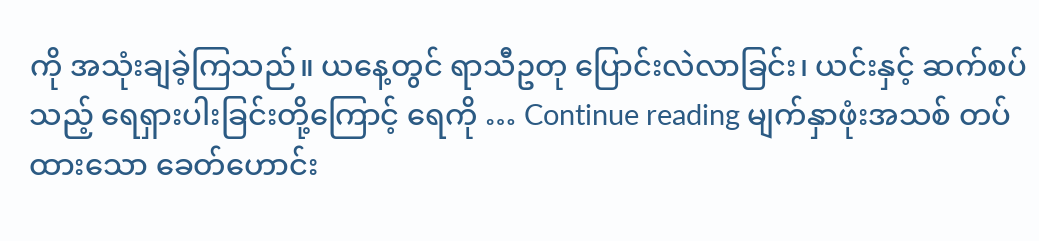ကို အသုံးချခဲ့ကြသည်။ ယနေ့တွင် ရာသီဥတု ပြောင်းလဲလာခြင်း၊ ယင်းနှင့် ဆက်စပ်သည့် ရေရှားပါးခြင်းတို့ကြောင့် ရေကို … Continue reading မျက်နှာဖုံးအသစ် တပ်ထားသော ခေတ်ဟောင်း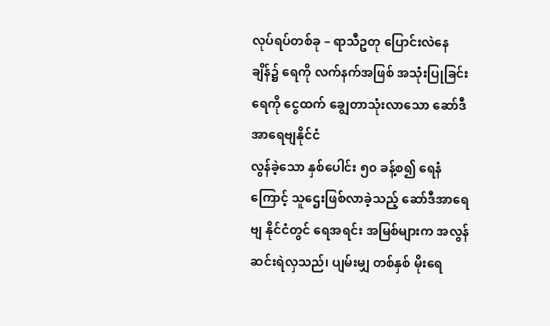လုပ်ရပ်တစ်ခု – ရာသီဥတု ပြောင်းလဲနေချိန်၌ ရေကို လက်နက်အဖြစ် အသုံးပြုခြင်း
ရေကို ငွေထက် ချွေတာသုံးလာသော ဆော်ဒီအာရေဗျနိုင်ငံ
လွန်ခဲ့သော နှစ်ပေါင်း ၅၀ ခန့်စ၍ ရေနံကြောင့် သူဌေးဖြစ်လာခဲ့သည့် ဆော်ဒီအာရေဗျ နိုင်ငံတွင် ရေအရင်း အမြစ်များက အလွန် ဆင်းရဲလှသည်၊ ပျမ်းမျှ တစ်နှစ် မိုးရေ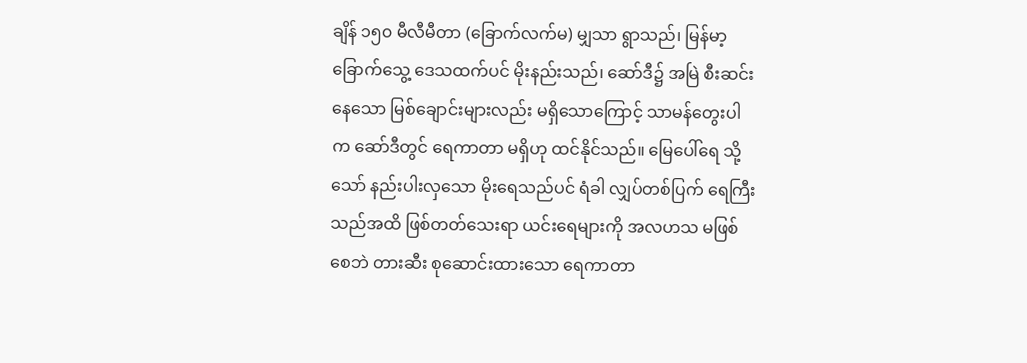ချိန် ၁၅၀ မီလီမီတာ (ခြောက်လက်မ) မျှသာ ရွာသည်၊ မြန်မာ့ ခြောက်သွေ့ ဒေသထက်ပင် မိုးနည်းသည်၊ ဆော်ဒီ၌ အမြဲ စီးဆင်းနေသော မြစ်ချောင်းများလည်း မရှိသောကြောင့် သာမန်တွေးပါက ဆော်ဒီတွင် ရေကာတာ မရှိဟု ထင်နိုင်သည်။ မြေပေါ်ရေ သို့သော် နည်းပါးလှသော မိုးရေသည်ပင် ရံခါ လျှပ်တစ်ပြက် ရေကြီးသည်အထိ ဖြစ်တတ်သေးရာ ယင်းရေများကို အလဟသ မဖြစ်စေဘဲ တားဆီး စုဆောင်းထားသော ရေကာတာ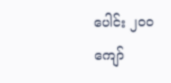ပေါင်း ၂၀၀ ကျော်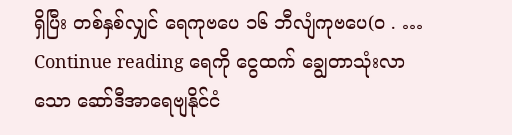ရှိပြီး တစ်နှစ်လျှင် ရေကုဗပေ ၁၆ ဘီလျံကုဗပေ(၀ . … Continue reading ရေကို ငွေထက် ချွေတာသုံးလာသော ဆော်ဒီအာရေဗျနိုင်ငံ